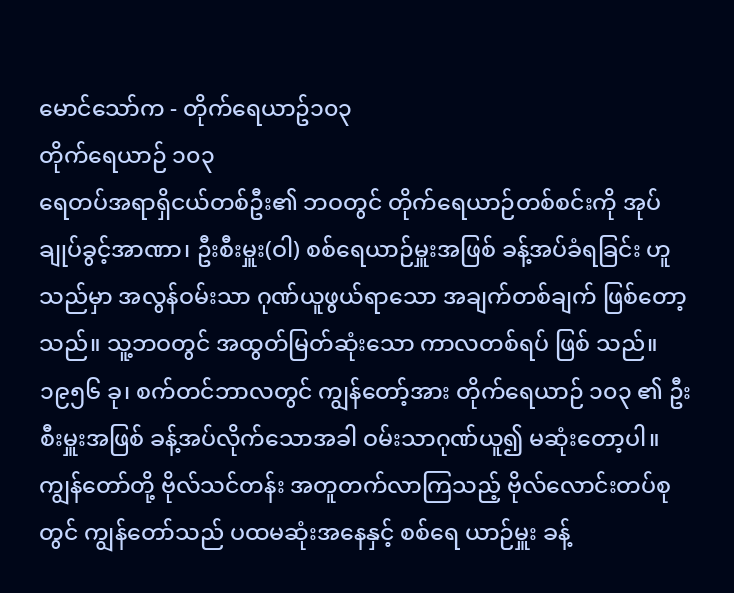မောင်သော်က - တိုက်ရေယာဥ်၁၀၃
တိုက်ရေယာဉ် ၁၀၃
ရေတပ်အရာရှိငယ်တစ်ဦး၏ ဘဝတွင် တိုက်ရေယာဉ်တစ်စင်းကို အုပ် ချုပ်ခွင့်အာဏာ၊ ဦးစီးမှူး(ဝါ) စစ်ရေယာဉ်မှူးအဖြစ် ခန့်အပ်ခံရခြင်း ဟူသည်မှာ အလွန်ဝမ်းသာ ဂုဏ်ယူဖွယ်ရာသော အချက်တစ်ချက် ဖြစ်တော့သည်။ သူ့ဘဝတွင် အထွတ်မြတ်ဆုံးသော ကာလတစ်ရပ် ဖြစ် သည်။ ၁၉၅၆ ခု၊ စက်တင်ဘာလတွင် ကျွန်တော့်အား တိုက်ရေယာဉ် ၁၀၃ ၏ ဦးစီးမှူးအဖြစ် ခန့်အပ်လိုက်သောအခါ ဝမ်းသာဂုဏ်ယူ၍ မဆုံးတော့ပါ။ ကျွန်တော်တို့ ဗိုလ်သင်တန်း အတူတက်လာကြသည့် ဗိုလ်လောင်းတပ်စုတွင် ကျွန်တော်သည် ပထမဆုံးအနေနှင့် စစ်ရေ ယာဉ်မှူး ခန့်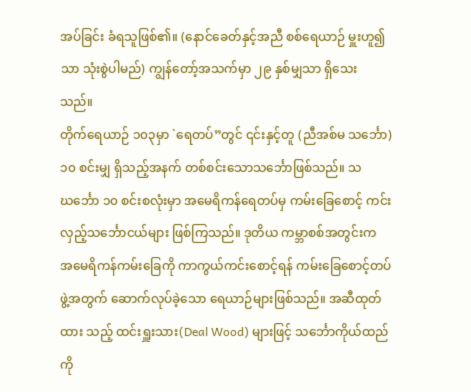အပ်ခြင်း ခံရသူဖြစ်၏။ (နောင်ခေတ်နှင့်အညီ စစ်ရေယာဉ် မှူးဟူ၍သာ သုံးစွဲပါမည်) ကျွန်တော့်အသက်မှာ ၂၉ နှစ်မျှသာ ရှိသေး သည်။
တိုက်ရေယာဉ် ၁၀၃မှာ `ရေတပ်”တွင် ၎င်းနှင့်တူ (ညီအစ်မ သင်္ဘော) ၁၀ စင်းမျှ ရှိသည့်အနက် တစ်စင်းသောသင်္ဘောဖြစ်သည်။ သဃင်္ဘော ၁၀ စင်းစလုံးမှာ အမေရိကန်ရေတပ်မှ ကမ်းခြေစောင့် ကင်းလှည့်သင်္ဘောငယ်များ ဖြစ်ကြသည်။ ဒုတိယ ကမ္ဘာစစ်အတွင်းက အမေရိကန်ကမ်းခြေကို ကာကွယ်ကင်းစောင့်ရန် ကမ်းခြေစောင့်တပ်ဖွဲ့အတွက် ဆောက်လုပ်ခဲ့သော ရေယာဉ်များဖြစ်သည်။ အဆီထုတ်ထား သည့် ထင်းရှူးသား(Deal Wood) များဖြင့် သင်္ဘောကိုယ်ထည်ကို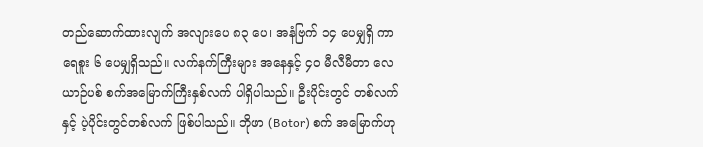တည်ဆောက်ထားလျက် အလျားပေ ၈၃ ပေ၊ အနံဗြက် ၁၄ ပေမျှရှိ ကာ ရေစူး ၆ ပေမျှရှိသည်။ လက်နက်ကြီးများ အနေနှင့် ၄ဝ မီလီမီတာ လေယာဉ်ပစ် စက်အမြောက်ကြီးနှစ်လက် ပါရှိပါသည်။ ဦးပိုင်းတွင် တစ်လက်နှင့် ပဲ့ပိုင်းတွင်တစ်လက် ဖြစ်ပါသည်။ ဘိုဖာ (Botor) စက် အမြောက်ဟု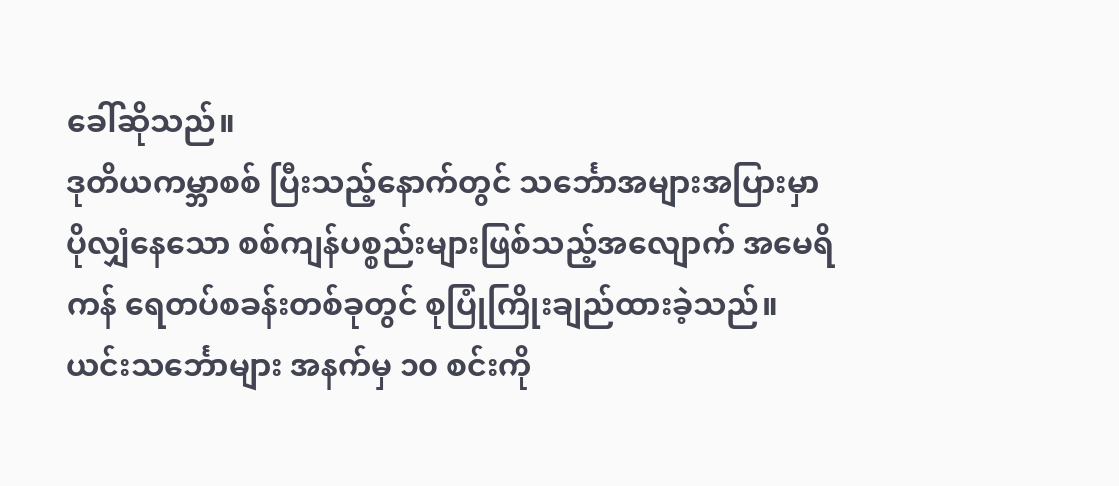ခေါ်ဆိုသည်။
ဒုတိယကမ္ဘာစစ် ပြီးသည့်နောက်တွင် သင်္ဘောအများအပြားမှာ ပိုလျှံနေသော စစ်ကျန်ပစ္စည်းများဖြစ်သည့်အလျောက် အမေရိကန် ရေတပ်စခန်းတစ်ခုတွင် စုပြုံကြိုးချည်ထားခဲ့သည်။ ယင်းသင်္ဘောများ အနက်မှ ၁၀ စင်းကို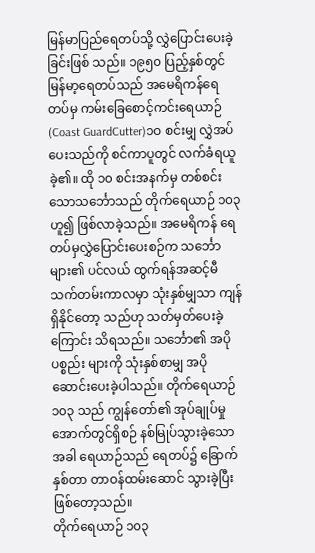မြန်မာပြည်ရေတပ်သို့ လွှဲပြောင်းပေးခဲ့ခြင်းဖြစ် သည်။ ၁၉၅၀ ပြည့်နှစ်တွင် မြန်မာ့ရေတပ်သည် အမေရိကန်ရေတပ်မှ ကမ်းခြေစောင့်ကင်းရေယာဉ် (Coast GuardCutter)၁ဝ စင်းမျှ လွှဲအပ် ပေးသည်ကို စင်ကာပူတွင် လက်ခံရယူခဲ့၏။ ထို ၁၀ စင်းအနက်မှ တစ်စင်းသောသင်္ဘောသည် တိုက်ရေယာဉ် ၁၀၃ ဟူ၍ ဖြစ်လာခဲ့သည်။ အမေရိကန် ရေတပ်မှလွှဲပြောင်းပေးစဉ်က သင်္ဘောများ၏ ပင်လယ် ထွက်ရန်အဆင့်မီ သက်တမ်းကာလမှာ သုံးနှစ်မျှသာ ကျန်ရှိနိုင်တော့ သည်ဟု သတ်မှတ်ပေးခဲ့ကြောင်း သိရသည်။ သင်္ဘော၏ အပိုပစ္စည်း များကို သုံးနှစ်စာမျှ အပိုဆောင်းပေးခဲ့ပါသည်။ တိုက်ရေယာဉ် ၁၀၃ သည် ကျွန်တော်၏ အုပ်ချုပ်မှုအောက်တွင်ရှိစဉ် နစ်မြုပ်သွားခဲ့သော အခါ ရေယာဉ်သည် ရေတပ်၌ ခြောက်နှစ်တာ တာဝန်ထမ်းဆောင် သွားခဲ့ပြီး ဖြစ်တော့သည်။
တိုက်ရေယာဉ် ၁၀၃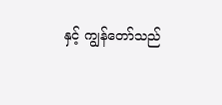နှင့် ကျွန်တော်သည်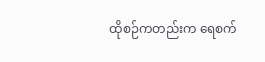ထိုစဉ်ကတည်းက ရေစက်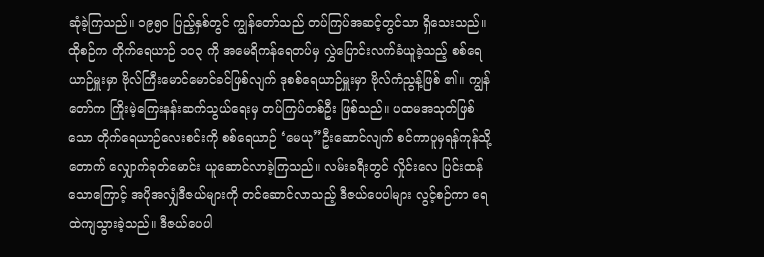ဆုံခဲ့ကြသည်။ ၁၉၅ဝ ပြည့်နှစ်တွင် ကျွန်တော်သည် တပ်ကြပ်အဆင့်တွင်သာ ရှိသေးသည်။ ထိုစဉ်က တိုက်ရေယာဉ် ၁၀၃ ကို အမေရိကန်ရေတပ်မှ လွှဲပြောင်းလက်ခံယူခဲ့သည့် စစ်ရေယာဉ်မှူးမှာ ဗိုလ်ကြီးမောင်မောင်ခင်ဖြစ်လျက် ဒုစစ်ရေယာဉ်မှူးမှာ ဗိုလ်ကံညွန့်ဖြစ် ၏။ ကျွန်တော်က ကြိုးမဲ့ကြေးနန်းဆက်သွယ်ရေးမှ တပ်ကြပ်တစ်ဦး ဖြစ်သည်။ ပထမအသုတ်ဖြစ်သော တိုက်ရေယာဉ်လေးစင်းကို စစ်ရေယာဉ် ‘မေယု”ဦးဆောင်လျက် စင်ကာပူမှရန်ကုန်သို့ တောက် လျှောက်ခုတ်မောင်း ယူဆောင်လာခဲ့ကြသည်။ လမ်းခရီးတွင် လှိုင်းလေ ပြင်းထန်သောကြောင့် အပိုအလျှံဒီဇယ်များကို တင်ဆောင်လာသည့် ဒီဇယ်ပေပါများ လွင့်စဉ်ကာ ရေထဲကျသွားခဲ့သည်။ ဒီဇယ်ပေပါ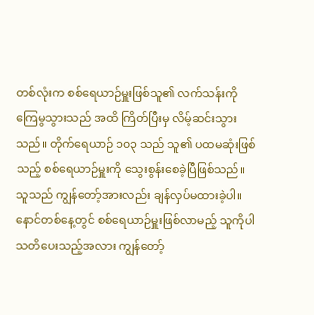တစ်လုံးက စစ်ရေယာဉ်မှူးဖြစ်သူ၏ လက်သန်းကို ကြေမွသွားသည် အထိ ကြိတ်ပြီးမှ လိမ့်ဆင်းသွားသည်။ တိုက်ရေယာဉ် ၁၀၃ သည် သူ၏ ပထမဆုံးဖြစ်သည့် စစ်ရေယာဉ်မှူးကို သွေးစွန်းစေခဲ့ပြီဖြစ်သည်။ သူသည် ကျွန်တော့်အားလည်း ချန်လှပ်မထားခဲ့ပါ။ နောင်တစ်နေ့တွင် စစ်ရေယာဉ်မှူးဖြစ်လာမည့် သူကိုပါ သတိပေးသည့်အလား ကျွန်တော့်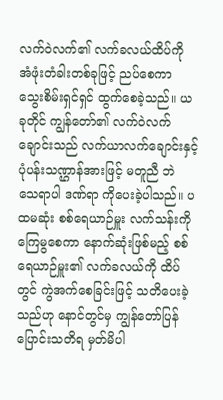လက်ဝဲလက်၏ လက်ခလယ်ထိပ်ကို အံဖုံးတံခါးတစ်ခုဖြင့် ညပ်စေကာ သွေးစိမ်းရှင်ရှင် ထွက်စေခဲ့သည်။ ယခုတိုင် ကျွန်တော်၏ လက်ဝဲလက် ချောင်းသည် လက်ယာလက်ချောင်းနှင့် ပုံပန်းသဏ္ဌာန်အားဖြင့် မတူညီ ဘဲ သေရာပါ ဒဏ်ရာ ကိုပေးခဲ့ပါသည်။ ပထမဆုံး စစ်ရေယာဉ်မှူး လက်သန်းကို ကြေမွစေကာ နောက်ဆုံးဖြစ်မည့် စစ်ရေယာဉ်မှူး၏ လက်ခလယ်ကို ထိပ်တွင် ကွဲအက်စေခြင်းဖြင့် သတိပေးခဲ့သည်ဟု နောင်တွင်မှ ကျွန်တော်ပြန်ပြောင်းသတိရ မှတ်မိပါ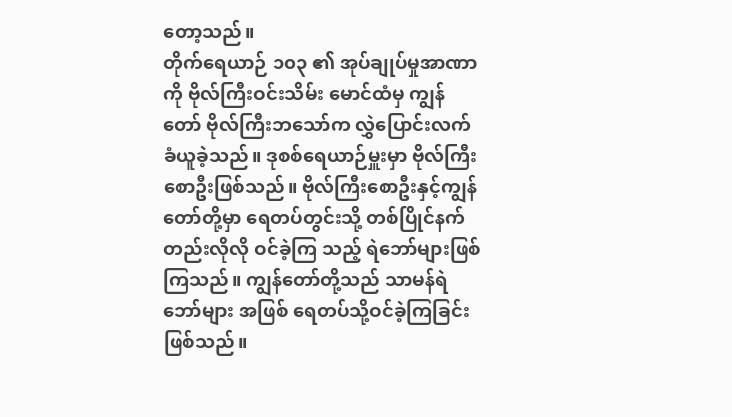တော့သည်။
တိုက်ရေယာဉ် ၁၀၃ ၏ အုပ်ချုပ်မှုအာဏာကို ဗိုလ်ကြီးဝင်းသိမ်း မောင်ထံမှ ကျွန်တော် ဗိုလ်ကြီးဘသော်က လွှဲပြောင်းလက်ခံယူခဲ့သည်။ ဒုစစ်ရေယာဉ်မှူးမှာ ဗိုလ်ကြီးစောဦးဖြစ်သည်။ ဗိုလ်ကြီးစောဦးနှင့်ကျွန်တော်တို့မှာ ရေတပ်တွင်းသို့ တစ်ပြိုင်နက်တည်းလိုလို ဝင်ခဲ့ကြ သည့် ရဲဘော်များဖြစ်ကြသည်။ ကျွန်တော်တို့သည် သာမန်ရဲဘော်များ အဖြစ် ရေတပ်သို့ဝင်ခဲ့ကြခြင်း ဖြစ်သည်။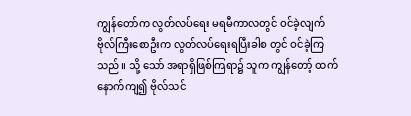ကျွန်တော်က လွတ်လပ်ရေး မရမီကာလတွင် ဝင်ခဲ့လျက် ဗိုလ်ကြီးစောဦးက လွတ်လပ်ရေးရပြီးခါစ တွင် ဝင်ခဲ့ကြသည်။ သို့ သော် အရာရှိဖြစ်ကြရာ၌ သူက ကျွန်တော့် ထက်နောက်ကျ၍ ဗိုလ်သင်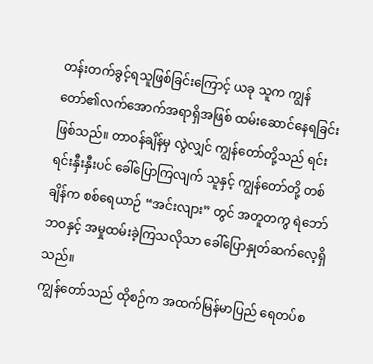တန်းတက်ခွင့်ရသူဖြစ်ခြင်းကြောင့် ယခု သူက ကျွန်တော်၏လက်အောက်အရာရှိအဖြစ် ထမ်းဆောင်နေရခြင်း ဖြစ်သည်။ တာဝန်ချိန်မှ လွဲလျှင် ကျွန်တော်တို့သည် ရင်းရင်းနှီးနှီးပင် ခေါ်ပြောကြလျက် သူနှင့် ကျွန်တော်တို့ တစ်ချိန်က စစ်ရေယာဉ် “အင်းလျား” တွင် အတူတကွ ရဲဘော်ဘဝနှင့် အမှုထမ်းခဲ့ကြသလိုသာ ခေါ်ပြောနှုတ်ဆက်လေ့ရှိသည်။
ကျွန်တော်သည် ထိုစဉ်က အထက်မြန်မာပြည် ရေတပ်စ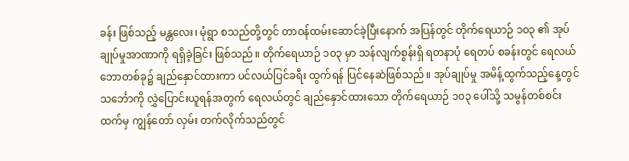ခန်း ဖြစ်သည့် မန္တလေး၊ မုံရွာ စသည်တို့တွင် တာဝန်ထမ်းဆောင်ခဲ့ပြီးနောက် အပြန်တွင် တိုက်ရေယာဉ် ၁၀၃ ၏ အုပ်ချုပ်မှုအာဏာကို ရရှိခဲ့ခြင်း ဖြစ်သည်။ တိုက်ရေယာဉ် ၁၀၃ မှာ သန်လျက်စွန်းရှိ ရတနာပုံ ရေတပ် စခန်းတွင် ရေလယ်ဘောတစ်ခု၌ ချည်နှောင်ထားကာ ပင်လယ်ပြင်ခရီး ထွက်ရန် ပြင်နေဆဲဖြစ်သည်။ အုပ်ချုပ်မှု အမိန့်ထွက်သည့်နေ့တွင် သင်္ဘောကို လွှဲပြောင်းယူရန်အတွက် ရေလယ်တွင် ချည်နှောင်ထားသော တိုက်ရေယာဉ် ၁၀၃ ပေါ်သို့ သမွန်တစ်စင်းထက်မှ ကျွန်တော် လှမ်း တက်လိုက်သည်တွင်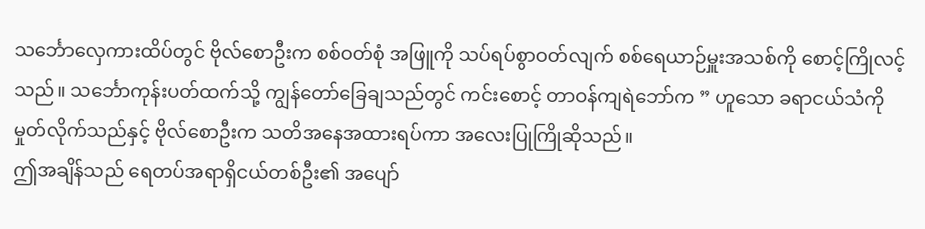သင်္ဘောလှေကားထိပ်တွင် ဗိုလ်စောဦးက စစ်ဝတ်စုံ အဖြူကို သပ်ရပ်စွာဝတ်လျက် စစ်ရေယာဉ်မှူးအသစ်ကို စောင့်ကြိုလင့် သည်။ သင်္ဘောကုန်းပတ်ထက်သို့ ကျွန်တော်ခြေချသည်တွင် ကင်းစောင့် တာဝန်ကျရဲဘော်က ” ဟူသော ခရာငယ်သံကို မှုတ်လိုက်သည်နှင့် ဗိုလ်စောဦးက သတိအနေအထားရပ်ကာ အလေးပြုကြိုဆိုသည်။
ဤအချိန်သည် ရေတပ်အရာရှိငယ်တစ်ဦး၏ အပျော်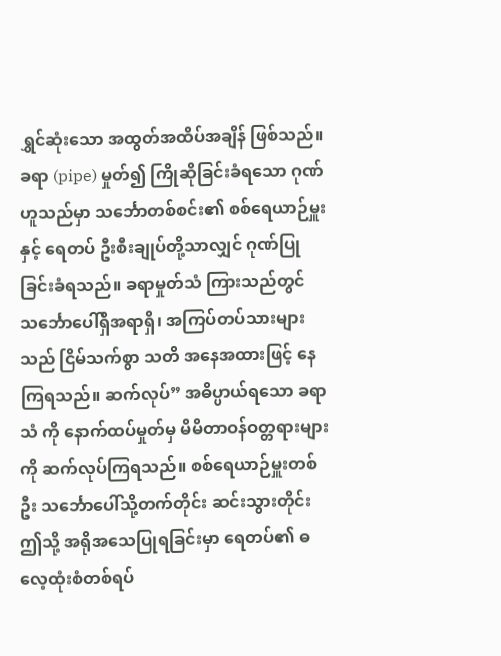ရွှင်ဆုံးသော အထွတ်အထိပ်အချိန် ဖြစ်သည်။ ခရာ (pipe) မှုတ်၍ ကြိုဆိုခြင်းခံရသော ဂုဏ်ဟူသည်မှာ သင်္ဘောတစ်စင်း၏ စစ်ရေယာဉ်မှူးနှင့် ရေတပ် ဦးစီးချုပ်တို့သာလျှင် ဂုဏ်ပြုခြင်းခံရသည်။ ခရာမှုတ်သံ ကြားသည်တွင် သင်္ဘောပေါ်ရှိအရာရှိ၊ အကြပ်တပ်သားများသည် ငြိမ်သက်စွာ သတိ အနေအထားဖြင့် နေကြရသည်။ ဆက်လုပ်” အဓိပ္ပာယ်ရသော ခရာသံ ကို နောက်ထပ်မှုတ်မှ မိမိတာဝန်ဝတ္တရားများကို ဆက်လုပ်ကြရသည်။ စစ်ရေယာဉ်မှူးတစ်ဦး သင်္ဘောပေါ်သို့တက်တိုင်း ဆင်းသွားတိုင်း ဤသို့ အရိုအသေပြုရခြင်းမှာ ရေတပ်၏ ဓလေ့ထုံးစံတစ်ရပ်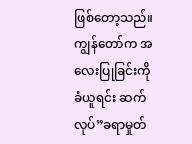ဖြစ်တော့သည်။
ကျွန်တော်က အလေးပြုခြင်းကိုခံယူရင်း ဆက်လုပ်”ခရာမှုတ်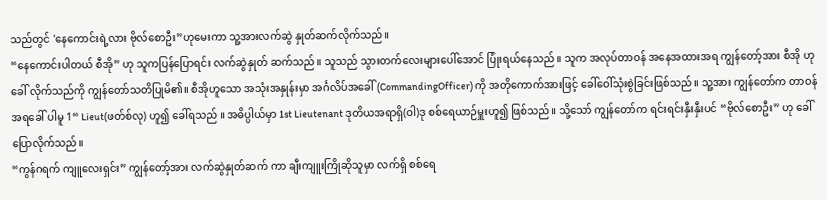သည်တွင် 'နေကောင်းရဲ့လား ဗိုလ်စောဦး”ဟုမေးကာ သူ့အားလက်ဆွဲ နှုတ်ဆက်လိုက်သည်။
“နေကောင်းပါတယ် စီအို” ဟု သူကပြန်ပြောရင်း လက်ဆွဲနှုတ် ဆက်သည်။ သူသည် သွားတက်လေးများပေါ်အောင် ပြုံးရယ်နေသည်။ သူက အလုပ်တာဝန် အနေအထားအရ ကျွန်တော့်အား စီအို ဟုခေါ် လိုက်သည်ကို ကျွန်တော်သတိပြုမိ၏။ စီအိုဟူသော အသုံးအနှုန်းမှာ အင်္ဂလိပ်အခေါ် (CommandingOfficer) ကို အတိုကောက်အားဖြင့် ခေါ်ဝေါ်သုံးစွဲခြင်းဖြစ်သည်။ သူ့အား ကျွန်တော်က တာဝန်အရခေါ် ပါမူ 1“ Lieut(ဖတ်စ်လု) ဟူ၍ ခေါ်ရသည် ။ အဓိပ္ပါယ်မှာ 1st Lieutenant ဒုတိယအရာရှိ(ဝါ)ဒု စစ်ရေယာဉ်မှူးဟူ၍ ဖြစ်သည်။ သို့သော် ကျွန်တော်က ရင်းရင်းနှီးနှီးပင် “ဗိုလ်စောဦး” ဟု ခေါ်ပြောလိုက်သည်။
“ကွန်ဂရက် ကျူလေးရှင်း” ကျွန်တော့်အား လက်ဆွဲနှုတ်ဆက် ကာ ချီးကျူးကြိုဆိုသူမှာ လက်ရှိ စစ်ရေ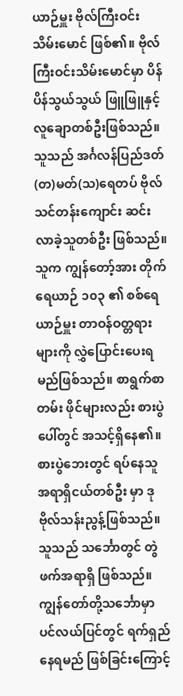ယာဉ်မှူး ဗိုလ်ကြီးဝင်းသိမ်းမောင် ဖြစ်၏။ ဗိုလ်ကြီးဝင်းသိမ်းမောင်မှာ ပိန်ပိန်သွယ်သွယ် ဖြူဖြူနှင့် လူချောတစ်ဦးဖြစ်သည်။ သူသည် အင်္ဂလန်ပြည်ဒတ်(တ)မတ်(သ)ရေတပ် ဗိုလ်သင်တန်းကျောင်း ဆင်းလာခဲ့သူတစ်ဦး ဖြစ်သည်။ သူက ကျွန်တော့်အား တိုက်ရေယာဉ် ၁၀၃ ၏ စစ်ရေယာဉ်မှူး တာဝန်ဝတ္တရားများကို လွှဲပြောင်းပေးရမည်ဖြစ်သည်။ စာရွက်စာတမ်း ဖိုင်များလည်း စားပွဲ ပေါ်တွင် အသင့်ရှိနေ၏။ စားပွဲဘေးတွင် ရပ်နေသူ အရာရှိငယ်တစ်ဦး မှာ ဒုဗိုလ်သန်းညွန့်ဖြစ်သည်။ သူသည် သင်္ဘောတွင် တွဲဖက်အရာရှိ ဖြစ်သည်။ ကျွန်တော်တို့သင်္ဘောမှာ ပင်လယ်ပြင်တွင် ရက်ရှည်နေရမည် ဖြစ်ခြင်းကြောင့်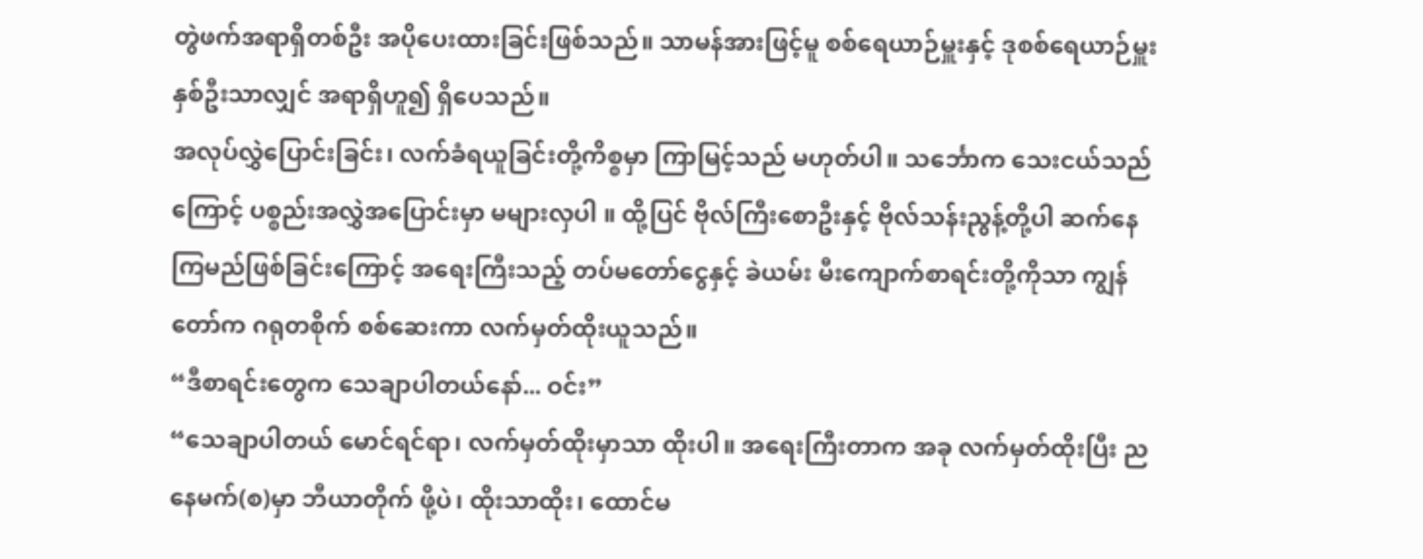တွဲဖက်အရာရှိတစ်ဦး အပိုပေးထားခြင်းဖြစ်သည်။ သာမန်အားဖြင့်မူ စစ်ရေယာဉ်မှူးနှင့် ဒုစစ်ရေယာဉ်မှူး နှစ်ဦးသာလျှင် အရာရှိဟူ၍ ရှိပေသည်။
အလုပ်လွှဲပြောင်းခြင်း၊ လက်ခံရယူခြင်းတို့ကိစ္စမှာ ကြာမြင့်သည် မဟုတ်ပါ။ သင်္ဘောက သေးငယ်သည်ကြောင့် ပစ္စည်းအလွှဲအပြောင်းမှာ မများလှပါ ။ ထို့ပြင် ဗိုလ်ကြီးစောဦးနှင့် ဗိုလ်သန်းညွန့်တို့ပါ ဆက်နေ ကြမည်ဖြစ်ခြင်းကြောင့် အရေးကြီးသည့် တပ်မတော်ငွေနှင့် ခဲယမ်း မီးကျောက်စာရင်းတို့ကိုသာ ကျွန်တော်က ဂရုတစိုက် စစ်ဆေးကာ လက်မှတ်ထိုးယူသည်။
“ဒီစာရင်းတွေက သေချာပါတယ်နော်... ဝင်း”
“သေချာပါတယ် မောင်ရင်ရာ၊ လက်မှတ်ထိုးမှာသာ ထိုးပါ။ အရေးကြီးတာက အခု လက်မှတ်ထိုးပြီး ညနေမက်(စ)မှာ ဘီယာတိုက် ဖို့ပဲ၊ ထိုးသာထိုး၊ ထောင်မ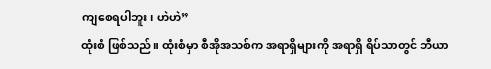ကျစေရပါဘူး၊ ဟဲဟဲ”
ထုံးစံ ဖြစ်သည်။ ထုံးစံမှာ စီအိုအသစ်က အရာရှိများကို အရာရှိ ရိပ်သာတွင် ဘီယာ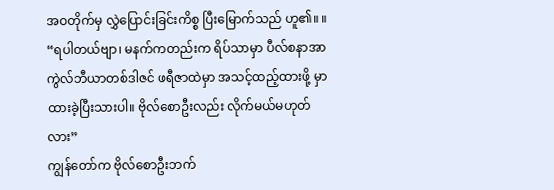အဝတိုက်မှ လွှဲပြောင်းခြင်းကိစ္စ ပြီးမြောက်သည် ဟူ၏။ ။
“ရပါတယ်ဗျာ၊ မနက်ကတည်းက ရိပ်သာမှာ ပီလ်စနာအာကွဲလ်ဘီယာတစ်ဒါဇင် ဖရီဇာထဲမှာ အသင့်ထည့်ထားဖို့ မှာထားခဲ့ပြီးသားပါ။ ဗိုလ်စောဦးလည်း လိုက်မယ်မဟုတ်လား”
ကျွန်တော်က ဗိုလ်စောဦးဘက်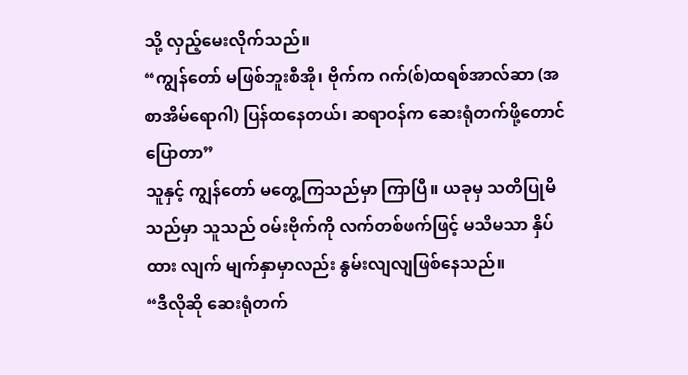သို့ လှည့်မေးလိုက်သည်။
“ကျွန်တော် မဖြစ်ဘူးစီအို၊ ဗိုက်က ဂက်(စ်)ထရစ်အာလ်ဆာ (အစာအိမ်ရောဂါ) ပြန်ထနေတယ်၊ ဆရာဝန်က ဆေးရုံတက်ဖို့တောင် ပြောတာ”
သူနှင့် ကျွန်တော် မတွေ့ကြသည်မှာ ကြာပြီ။ ယခုမှ သတိပြုမိ သည်မှာ သူသည် ဝမ်းဗိုက်ကို လက်တစ်ဖက်ဖြင့် မသိမသာ နှိပ်ထား လျက် မျက်နှာမှာလည်း နွမ်းလျလျဖြစ်နေသည်။
“ဒီလိုဆို ဆေးရုံတက်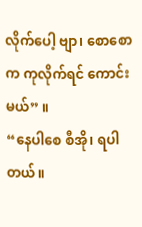လိုက်ပေါ့ ဗျာ၊ စောစောက ကုလိုက်ရင် ကောင်းမယ်” ။
“နေပါစေ စီအို၊ ရပါတယ်။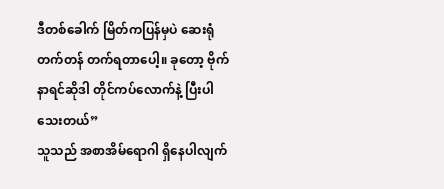ဒီတစ်ခေါက် မြိတ်ကပြန်မှပဲ ဆေးရုံ တက်တန် တက်ရတာပေါ့။ ခုတော့ ဗိုက်နာရင်ဆိုဒါ တိုင်ကပ်လောက်နဲ့ ပြီးပါသေးတယ်”
သူသည် အစာအိမ်ရောဂါ ရှိနေပါလျက်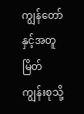ကျွန်တော်နှင့်အတူ မြိတ်ကျွန်းစုသို့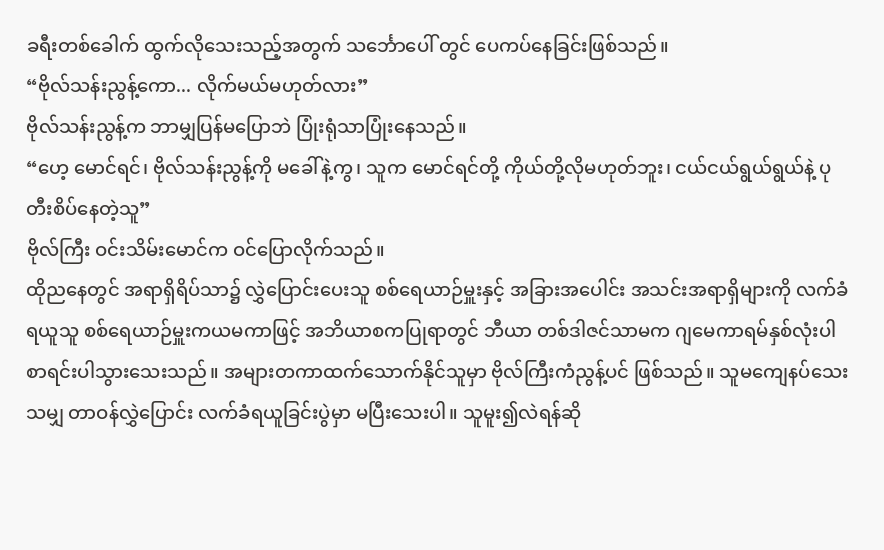ခရီးတစ်ခေါက် ထွက်လိုသေးသည့်အတွက် သင်္ဘောပေါ် တွင် ပေကပ်နေခြင်းဖြစ်သည်။
“ဗိုလ်သန်းညွန့်ကော... လိုက်မယ်မဟုတ်လား”
ဗိုလ်သန်းညွန့်က ဘာမျှပြန်မပြောဘဲ ပြုံးရုံသာပြုံးနေသည်။
“ဟေ့ မောင်ရင်၊ ဗိုလ်သန်းညွန့်ကို မခေါ်နဲ့ကွ၊ သူက မောင်ရင်တို့ ကိုယ်တို့လိုမဟုတ်ဘူး၊ ငယ်ငယ်ရွယ်ရွယ်နဲ့ ပုတီးစိပ်နေတဲ့သူ”
ဗိုလ်ကြီး ဝင်းသိမ်းမောင်က ဝင်ပြောလိုက်သည်။
ထိုညနေတွင် အရာရှိရိပ်သာ၌ လွှဲပြောင်းပေးသူ စစ်ရေယာဉ်မှူးနှင့် အခြားအပေါင်း အသင်းအရာရှိများကို လက်ခံရယူသူ စစ်ရေယာဉ်မှူးကယမကာဖြင့် အဘိယာစကပြုရာတွင် ဘီယာ တစ်ဒါဇင်သာမက ဂျမေကာရမ်နှစ်လုံးပါ စာရင်းပါသွားသေးသည်။ အများတကာထက်သောက်နိုင်သူမှာ ဗိုလ်ကြီးကံညွန့်ပင် ဖြစ်သည်။ သူမကျေနပ်သေးသမျှ တာဝန်လွှဲပြောင်း လက်ခံရယူခြင်းပွဲမှာ မပြီးသေးပါ။ သူမူး၍လဲရန်ဆို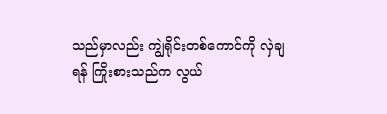သည်မှာလည်း ကျွဲရိုင်းတစ်ကောင်ကို လှဲချရန် ကြိုးစားသည်က လွယ်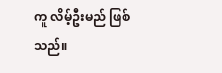ကူ လိမ့်ဦးမည် ဖြစ်သည်။